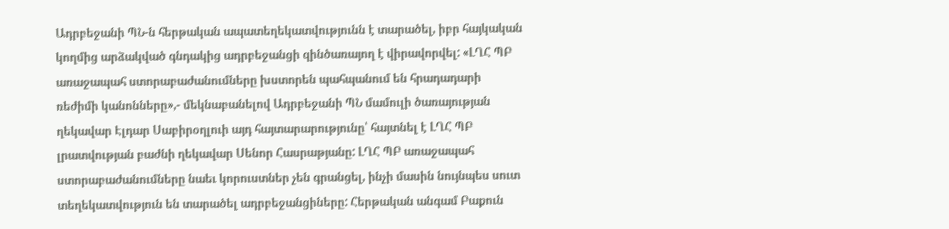Ադրբեջանի ՊՆ-ն հերթական ապատեղեկատվությունն է տարածել, իբր հայկական կողմից արձակված գնդակից ադրբեջանցի զինծառայող է վիրավորվել: «ԼՂՀ ՊԲ առաջապահ ստորաբաժանումները խստորեն պահպանում են հրադադարի ռեժիմի կանոնները»,- մեկնաբանելով Ադրբեջանի ՊՆ մամուլի ծառայության ղեկավար Էլդար Սաբիրօղլուի այդ հայտարարությունը՝ հայտնել է ԼՂՀ ՊԲ լրատվության բաժնի ղեկավար Սենոր Հասրաթյանը: ԼՂՀ ՊԲ առաջապահ ստորաբաժանումները նաեւ կորուստներ չեն գրանցել, ինչի մասին նույնպես սուտ տեղեկատվություն են տարածել ադրբեջանցիները: Հերթական անգամ Բաքուն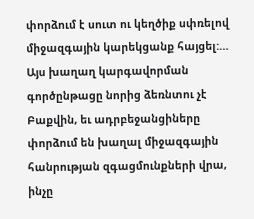փորձում է սուտ ու կեղծիք սփռելով միջազգային կարեկցանք հայցել:…
Այս խաղաղ կարգավորման գործընթացը նորից ձեռնտու չէ Բաքվին, եւ ադրբեջանցիները փորձում են խաղալ միջազգային հանրության զգացմունքների վրա, ինչը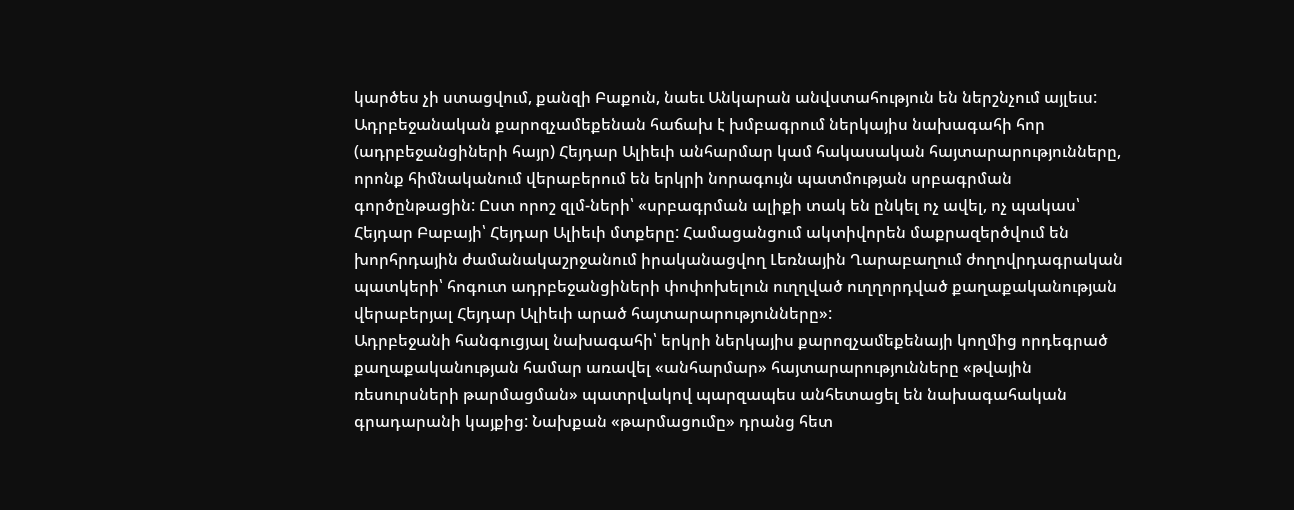կարծես չի ստացվում, քանզի Բաքուն, նաեւ Անկարան անվստահություն են ներշնչում այլեւս:
Ադրբեջանական քարոզչամեքենան հաճախ է խմբագրում ներկայիս նախագահի հոր (ադրբեջանցիների հայր) Հեյդար Ալիեւի անհարմար կամ հակասական հայտարարությունները, որոնք հիմնականում վերաբերում են երկրի նորագույն պատմության սրբագրման գործընթացին: Ըստ որոշ զլմ-ների՝ «սրբագրման ալիքի տակ են ընկել ոչ ավել, ոչ պակաս՝ Հեյդար Բաբայի՝ Հեյդար Ալիեւի մտքերը: Համացանցում ակտիվորեն մաքրազերծվում են խորհրդային ժամանակաշրջանում իրականացվող Լեռնային Ղարաբաղում ժողովրդագրական պատկերի՝ հոգուտ ադրբեջանցիների փոփոխելուն ուղղված ուղղորդված քաղաքականության վերաբերյալ Հեյդար Ալիեւի արած հայտարարությունները»:
Ադրբեջանի հանգուցյալ նախագահի՝ երկրի ներկայիս քարոզչամեքենայի կողմից որդեգրած քաղաքականության համար առավել «անհարմար» հայտարարությունները «թվային ռեսուրսների թարմացման» պատրվակով պարզապես անհետացել են նախագահական գրադարանի կայքից: Նախքան «թարմացումը» դրանց հետ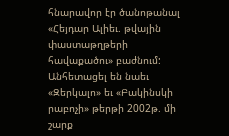հնարավոր էր ծանոթանալ «Հեյդար Ալիեւ. թվային փաստաթղթերի հավաքածու» բաժնում: Անհետացել են նաեւ «Զերկալո» եւ «Բակինսկի րաբոչի» թերթի 2002թ. մի շարք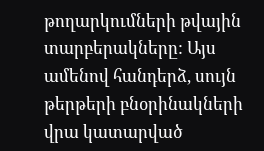թողարկումների թվային տարբերակները: Այս ամենով հանդերձ, սույն թերթերի բնօրինակների վրա կատարված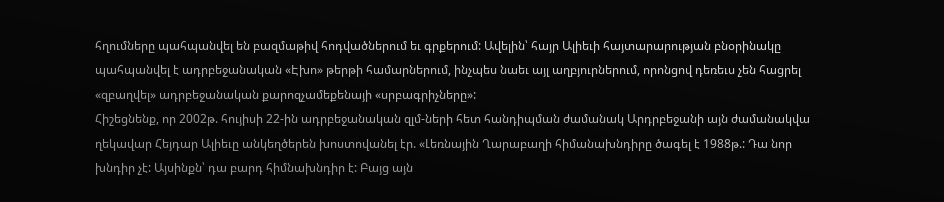հղումները պահպանվել են բազմաթիվ հոդվածներում եւ գրքերում: Ավելին՝ հայր Ալիեւի հայտարարության բնօրինակը պահպանվել է ադրբեջանական «Էխո» թերթի համարներում, ինչպես նաեւ այլ աղբյուրներում, որոնցով դեռեւս չեն հացրել «զբաղվել» ադրբեջանական քարոզչամեքենայի «սրբագրիչները»:
Հիշեցնենք, որ 2002թ. հույիսի 22-ին ադրբեջանական զլմ-ների հետ հանդիպման ժամանակ Արդրբեջանի այն ժամանակվա ղեկավար Հեյդար Ալիեւը անկեղծերեն խոստովանել էր. «Լեռնային Ղարաբաղի հիմանախնդիրը ծագել է 1988թ.: Դա նոր խնդիր չէ: Այսինքն՝ դա բարդ հիմնախնդիր է: Բայց այն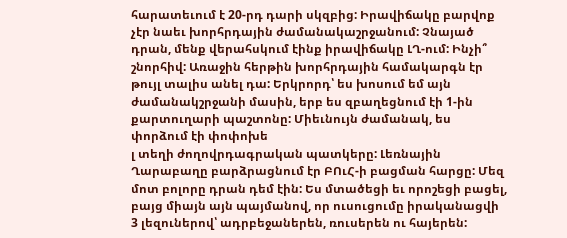հարատեւում է 20-րդ դարի սկզբից: Իրավիճակը բարվոք չէր նաեւ խորհրդային ժամանակաշրջանում: Չնայած դրան, մենք վերահսկում էինք իրավիճակը ԼՂ-ում: Ինչի՞ շնորհիվ: Առաջին հերթին խորհրդային համակարգն էր թույլ տալիս անել դա: Երկրորդ՝ ես խոսում եմ այն ժամանակշրջանի մասին, երբ ես զբաղեցնում էի 1-ին քարտուղարի պաշտոնը: Միեւնույն ժամանակ, ես փորձում էի փոփոխե
լ տեղի ժողովրդագրական պատկերը: Լեռնային Ղարաբաղը բարձրացնում էր ԲՈւՀ-ի բացման հարցը: Մեզ մոտ բոլորը դրան դեմ էին: Ես մտածեցի եւ որոշեցի բացել, բայց միայն այն պայմանով, որ ուսուցումը իրականացվի 3 լեզուներով՝ ադրբեջաներեն, ռուսերեն ու հայերեն: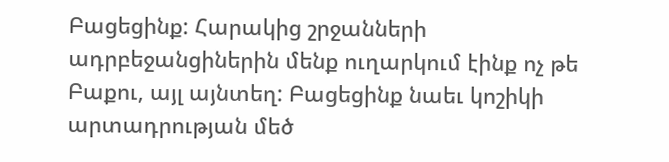Բացեցինք: Հարակից շրջանների ադրբեջանցիներին մենք ուղարկում էինք ոչ թե Բաքու, այլ այնտեղ: Բացեցինք նաեւ կոշիկի արտադրության մեծ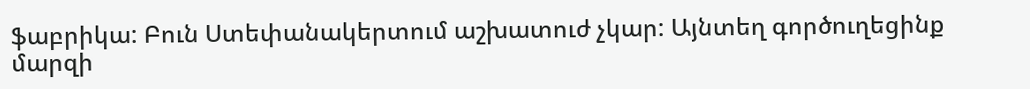ֆաբրիկա: Բուն Ստեփանակերտում աշխատուժ չկար: Այնտեղ գործուղեցինք մարզի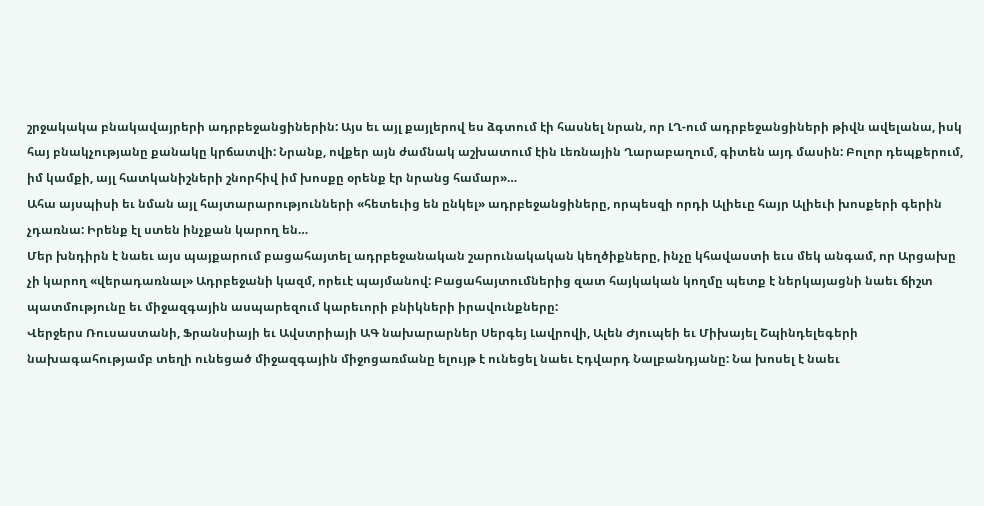շրջակակա բնակավայրերի ադրբեջանցիներին: Այս եւ այլ քայլերով ես ձգտում էի հասնել նրան, որ ԼՂ-ում ադրբեջանցիների թիվն ավելանա, իսկ հայ բնակչությանը քանակը կրճատվի: Նրանք, ովքեր այն ժամնակ աշխատում էին Լեռնային Ղարաբաղում, գիտեն այդ մասին: Բոլոր դեպքերում, իմ կամքի, այլ հատկանիշների շնորհիվ իմ խոսքը օրենք էր նրանց համար»…
Ահա այսպիսի եւ նման այլ հայտարարությունների «հետեւից են ընկել» ադրբեջանցիները, որպեսզի որդի Ալիեւը հայր Ալիեւի խոսքերի գերին չդառնա: Իրենք էլ ստեն ինչքան կարող են…
Մեր խնդիրն է նաեւ այս պայքարում բացահայտել ադրբեջանական շարունակական կեղծիքները, ինչը կհավաստի եւս մեկ անգամ, որ Արցախը չի կարող «վերադառնալ» Ադրբեջանի կազմ, որեւէ պայմանով: Բացահայտումներից զատ հայկական կողմը պետք է ներկայացնի նաեւ ճիշտ պատմությունը եւ միջազգային ասպարեզում կարեւորի բնիկների իրավունքները:
Վերջերս Ռուսաստանի, Ֆրանսիայի եւ Ավստրիայի ԱԳ նախարարներ Սերգեյ Լավրովի, Ալեն Ժյուպեի եւ Միխայել Շպինդելեգերի նախագահությամբ տեղի ունեցած միջազգային միջոցառմանը ելույթ է ունեցել նաեւ Էդվարդ Նալբանդյանը: Նա խոսել է նաեւ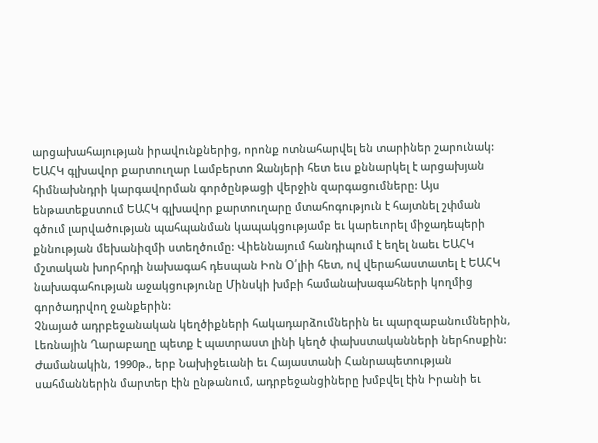արցախահայության իրավունքներից, որոնք ոտնահարվել են տարիներ շարունակ: ԵԱՀԿ գլխավոր քարտուղար Լամբերտո Զանյերի հետ եւս քննարկել է արցախյան հիմնախնդրի կարգավորման գործընթացի վերջին զարգացումները: Այս ենթատեքստում ԵԱՀԿ գլխավոր քարտուղարը մտահոգություն է հայտնել շփման գծում լարվածության պահպանման կապակցությամբ եւ կարեւորել միջադեպերի քննության մեխանիզմի ստեղծումը: Վիեննայում հանդիպում է եղել նաեւ ԵԱՀԿ մշտական խորհրդի նախագահ դեսպան Իոն Օ՛լիի հետ, ով վերահաստատել է ԵԱՀԿ նախագահության աջակցությունը Մինսկի խմբի համանախագահների կողմից գործադրվող ջանքերին:
Չնայած ադրբեջանական կեղծիքների հակադարձումներին եւ պարզաբանումներին, Լեռնային Ղարաբաղը պետք է պատրաստ լինի կեղծ փախստականների ներհոսքին: Ժամանակին, 1990թ., երբ Նախիջեւանի եւ Հայաստանի Հանրապետության սահմաններին մարտեր էին ընթանում, ադրբեջանցիները խմբվել էին Իրանի եւ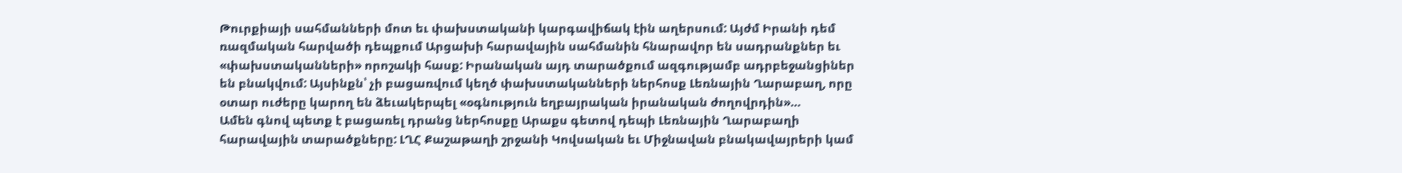Թուրքիայի սահմանների մոտ եւ փախստականի կարգավիճակ էին աղերսում: Այժմ Իրանի դեմ ռազմական հարվածի դեպքում Արցախի հարավային սահմանին հնարավոր են սադրանքներ եւ «փախստականների» որոշակի հասք: Իրանական այդ տարածքում ազգությամբ ադրբեջանցիներ են բնակվում: Այսինքն՝ չի բացառվում կեղծ փախստականների ներհոսք Լեռնային Ղարաբաղ, որը օտար ուժերը կարող են ձեւակերպել «օգնություն եղբայրական իրանական ժողովրդին»…
Ամեն գնով պետք է բացառել դրանց ներհոսքը Արաքս գետով դեպի Լեռնային Ղարաբաղի հարավային տարածքները: ԼՂՀ Քաշաթաղի շրջանի Կովսական եւ Միջնավան բնակավայրերի կամ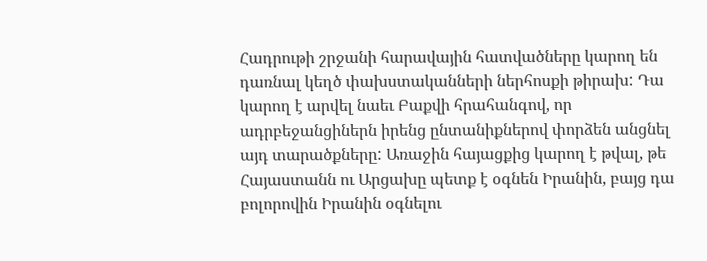Հադրութի շրջանի հարավային հատվածները կարող են դառնալ կեղծ փախստականների ներհոսքի թիրախ: Դա կարող է արվել նաեւ Բաքվի հրահանգով, որ ադրբեջանցիներն իրենց ընտանիքներով փորձեն անցնել այդ տարածքները: Առաջին հայացքից կարող է թվալ, թե Հայաստանն ու Արցախը պետք է օգնեն Իրանին, բայց դա բոլորովին Իրանին օգնելու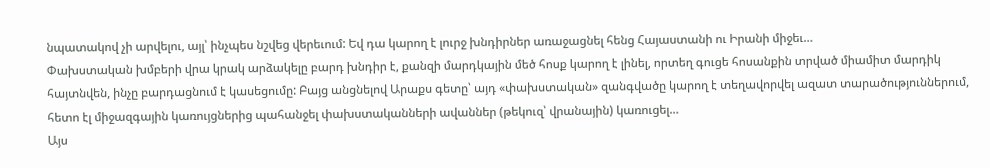նպատակով չի արվելու, այլ՝ ինչպես նշվեց վերեւում: Եվ դա կարող է լուրջ խնդիրներ առաջացնել հենց Հայաստանի ու Իրանի միջեւ…
Փախստական խմբերի վրա կրակ արձակելը բարդ խնդիր է, քանզի մարդկային մեծ հոսք կարող է լինել, որտեղ գուցե հոսանքին տրված միամիտ մարդիկ հայտնվեն, ինչը բարդացնում է կասեցումը: Բայց անցնելով Արաքս գետը՝ այդ «փախստական» զանգվածը կարող է տեղավորվել ազատ տարածություններում, հետո էլ միջազգային կառույցներից պահանջել փախստականների ավաններ (թեկուզ՝ վրանային) կառուցել…
Այս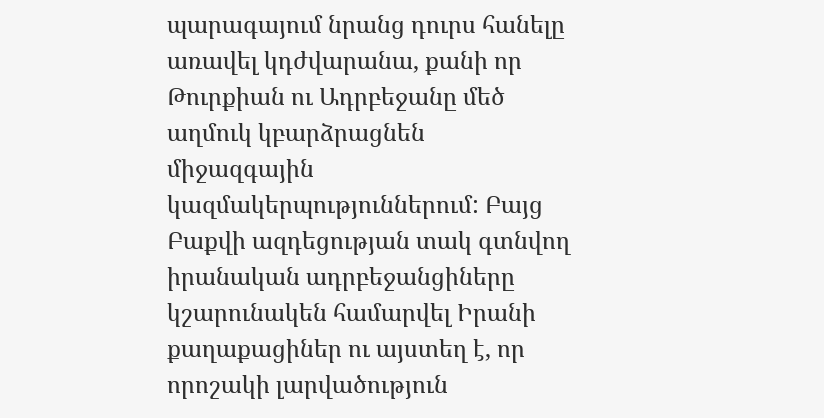պարագայում նրանց դուրս հանելը առավել կդժվարանա, քանի որ Թուրքիան ու Ադրբեջանը մեծ աղմուկ կբարձրացնեն միջազգային կազմակերպություններում: Բայց Բաքվի ազդեցության տակ գտնվող իրանական ադրբեջանցիները կշարունակեն համարվել Իրանի քաղաքացիներ ու այստեղ է, որ որոշակի լարվածություն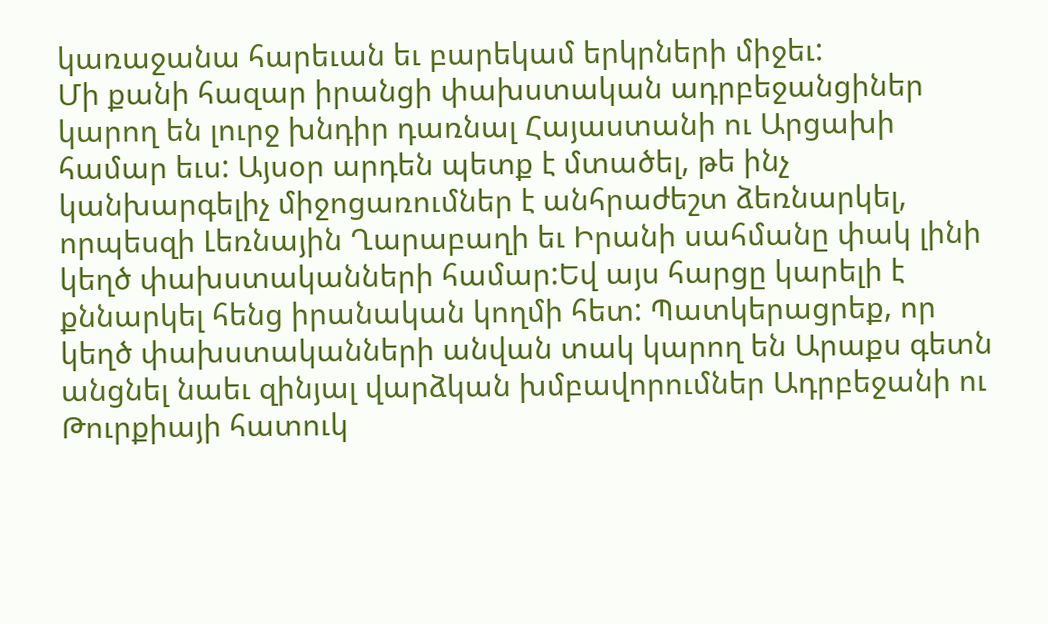կառաջանա հարեւան եւ բարեկամ երկրների միջեւ:
Մի քանի հազար իրանցի փախստական ադրբեջանցիներ կարող են լուրջ խնդիր դառնալ Հայաստանի ու Արցախի համար եւս: Այսօր արդեն պետք է մտածել, թե ինչ կանխարգելիչ միջոցառումներ է անհրաժեշտ ձեռնարկել, որպեսզի Լեռնային Ղարաբաղի եւ Իրանի սահմանը փակ լինի կեղծ փախստականների համար:Եվ այս հարցը կարելի է քննարկել հենց իրանական կողմի հետ: Պատկերացրեք, որ կեղծ փախստականների անվան տակ կարող են Արաքս գետն անցնել նաեւ զինյալ վարձկան խմբավորումներ Ադրբեջանի ու Թուրքիայի հատուկ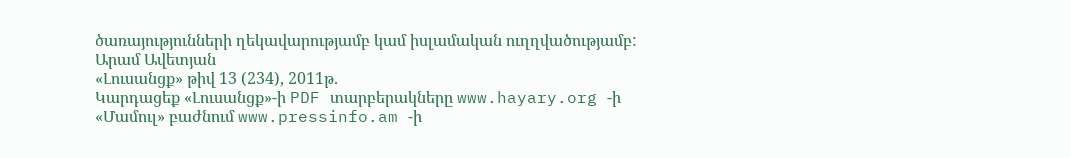ծառայությունների ղեկավարությամբ կամ իսլամական ուղղվածությամբ:
Արամ Ավետյան
«Լուսանցք» թիվ 13 (234), 2011թ.
Կարդացեք «Լուսանցք»-ի PDF տարբերակները www.hayary.org -ի «Մամուլ» բաժնում www.pressinfo.am -ի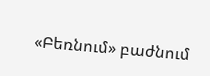«Բեռնում» բաժնում